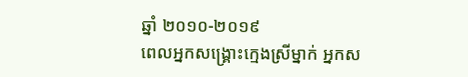ឆ្នាំ ២០១០-២០១៩
ពេលអ្នកសង្គ្រោះក្មេងស្រីម្នាក់ អ្នកស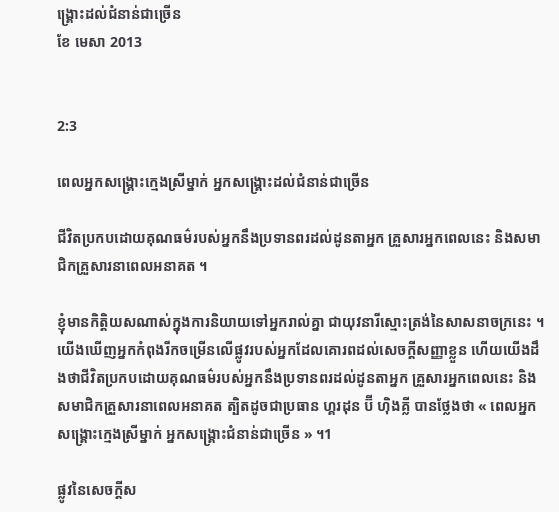ង្គ្រោះដល់ជំនាន់ជាច្រើន
ខែ មេសា 2013


2:3

ពេលអ្នកសង្គ្រោះក្មេងស្រីម្នាក់ អ្នកសង្គ្រោះដល់ជំនាន់ជាច្រើន

ជីវិតប្រកបដោយគុណធម៌របស់អ្នកនឹងប្រទានពរដល់ដូនតាអ្នក គ្រួសារអ្នកពេលនេះ និងសមាជិកគ្រួសារនាពេលអនាគត ។

ខ្ញុំមានកិត្តិយសណាស់ក្នុងការនិយាយទៅអ្នករាល់គ្នា ជាយុវនារីស្មោះត្រង់នៃសាសនាចក្រនេះ ។ យើងឃើញអ្នកកំពុងរីកចម្រើនលើផ្លូវរបស់អ្នកដែលគោរពដល់សេចក្ដីសញ្ញាខ្លួន ហើយយើងដឹងថាជីវិតប្រកបដោយគុណធម៌របស់អ្នកនឹងប្រទានពរដល់ដូនតាអ្នក គ្រួសារអ្នកពេលនេះ និងសមាជិកគ្រួសារនាពេលអនាគត ត្បិតដូចជាប្រធាន ហ្គរដុន ប៊ី ហ៊ិងគ្លី បានថ្លែងថា « ពេលអ្នកសង្គ្រោះក្មេងស្រីម្នាក់ អ្នកសង្គ្រោះជំនាន់ជាច្រើន » ។1

ផ្លូវនៃសេចក្ដីស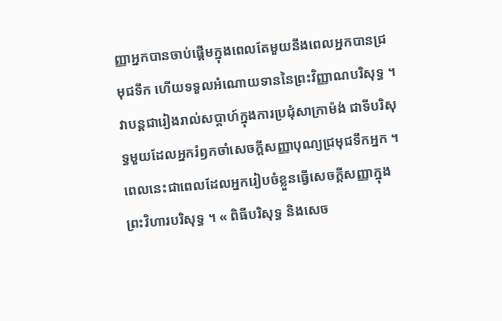ញ្ញាអ្នកបានចាប់ផ្ដើមក្នុងពេលតែមួយនឹងពេលអ្នកបានជ្រមុជទឹក ហើយទទួលអំណោយទាននៃព្រះវិញ្ញាណបរិសុទ្ធ ។ វាបន្តជារៀងរាល់សប្ដាហ៍ក្នុងការប្រជុំសាក្រាម៉ង់ ជាទីបរិសុទ្ធមួយដែលអ្នករំឭកចាំសេចក្ដីសញ្ញាបុណ្យជ្រមុជទឹកអ្នក ។ ពេលនេះជាពេលដែលអ្នករៀបចំខ្លួនធ្វើសេចក្ដីសញ្ញាក្នុងព្រះវិហារបរិសុទ្ធ ។ « ពិធីបរិសុទ្ធ និងសេច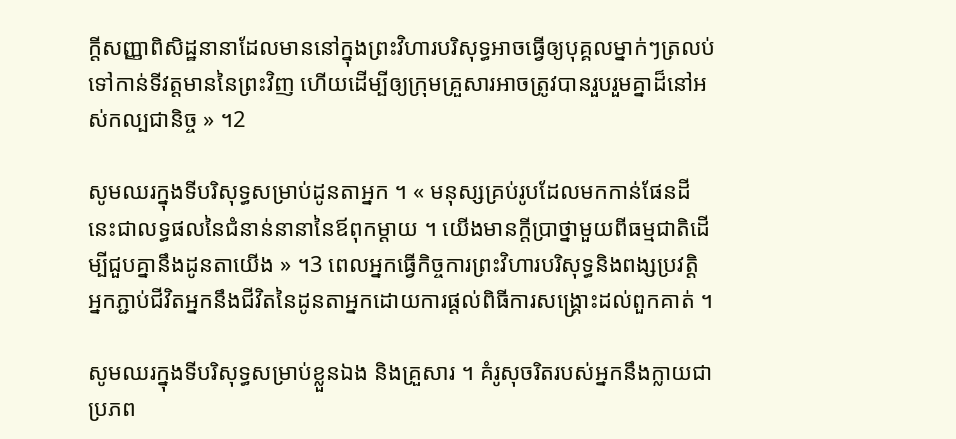ក្ដីសញ្ញាពិសិដ្ឋនានាដែលមាននៅក្នុងព្រះវិហារបរិសុទ្ធអាចធ្វើឲ្យបុគ្គលម្នាក់ៗត្រលប់ទៅកាន់ទីវត្តមាននៃព្រះវិញ ហើយដើម្បីឲ្យក្រុមគ្រួសារអាចត្រូវបានរួបរួមគ្នាដ៏នៅអស់កល្បជានិច្ច » ។2

សូមឈរក្នុងទីបរិសុទ្ធសម្រាប់ដូនតាអ្នក ។ « មនុស្សគ្រប់រូបដែលមកកាន់ផែនដីនេះជាលទ្ធផលនៃជំនាន់នានានៃឪពុកម្ដាយ ។ យើងមានក្ដីប្រាថ្នាមួយពីធម្មជាតិដើម្បីជួបគ្នានឹងដូនតាយើង » ។3 ពេលអ្នកធ្វើកិច្ចការព្រះវិហារបរិសុទ្ធនិងពង្សប្រវត្តិ អ្នកភ្ជាប់ជីវិតអ្នកនឹងជីវិតនៃដូនតាអ្នកដោយការផ្ដល់ពិធីការសង្គ្រោះដល់ពួកគាត់ ។

សូមឈរក្នុងទីបរិសុទ្ធសម្រាប់ខ្លួនឯង និងគ្រួសារ ។ គំរូសុចរិតរបស់អ្នកនឹងក្លាយជាប្រភព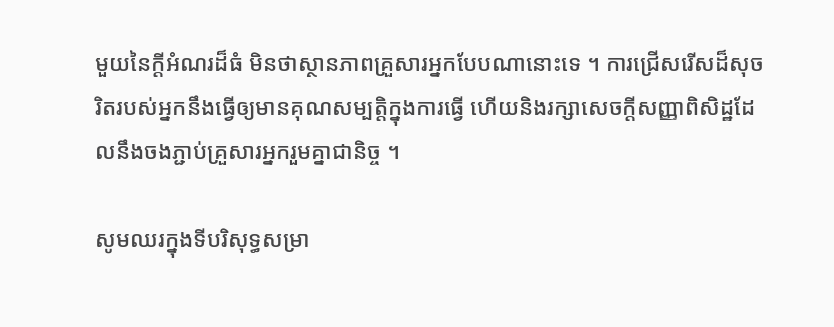មួយនៃក្ដីអំណរដ៏ធំ មិនថាស្ថានភាពគ្រួសារអ្នកបែបណានោះទេ ។ ការជ្រើសរើសដ៏សុចរិតរបស់អ្នកនឹងធ្វើឲ្យមានគុណសម្បត្តិក្នុងការធ្វើ ហើយនិងរក្សាសេចក្ដីសញ្ញាពិសិដ្ឋដែលនឹងចងភ្ជាប់គ្រួសារអ្នករួមគ្នាជានិច្ច ។

សូមឈរក្នុងទីបរិសុទ្ធសម្រា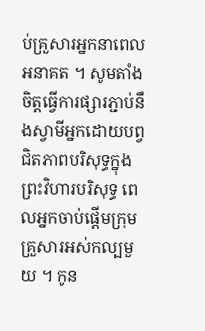ប់គ្រួសារអ្នកនាពេលអនាគត ។ សូមតាំងចិត្តធ្វើការផ្សារភ្ជាប់នឹងស្វាមីអ្នកដោយបព្វជិតភាពបរិសុទ្ធក្នុងព្រះវិហារបរិសុទ្ធ ពេលអ្នកចាប់ផ្ដើមក្រុមគ្រួសារអស់កល្បមួយ ។ កូន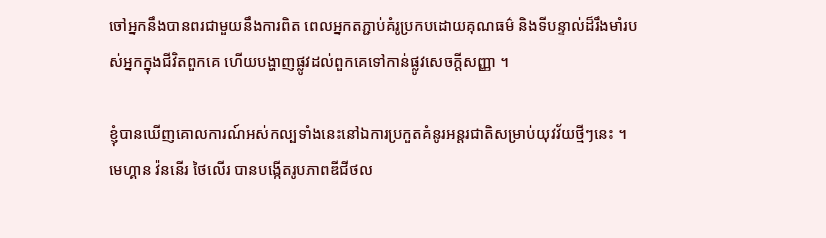ចៅអ្នកនឹងបានពរជាមួយនឹងការពិត ពេលអ្នកតភ្ជាប់គំរូប្រកបដោយគុណធម៌ និងទីបន្ទាល់ដ៏រឹងមាំរបស់អ្នកក្នុងជីវិតពួកគេ ហើយបង្ហាញផ្លូវដល់ពួកគេទៅកាន់ផ្លូវសេចក្ដីសញ្ញា ។

ខ្ញុំបានឃើញគោលការណ៍អស់កល្បទាំងនេះនៅឯការប្រកួតគំនូរអន្តរជាតិសម្រាប់យុវវ័យថ្មីៗនេះ ។ មេហ្គាន វ៉ននើរ ថៃលើរ បានបង្កើតរូបភាពឌីជីថល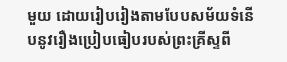មួយ ដោយរៀបរៀងតាមបែបសម័យទំនើបនូវរឿងប្រៀបធៀបរបស់ព្រះគ្រីស្ទពី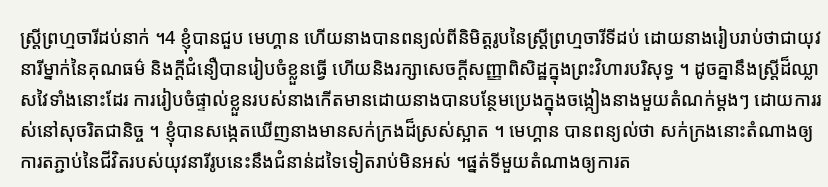ស្ត្រីព្រហ្មចារីដប់នាក់ ។4 ខ្ញុំបានជួប មេហ្គាន ហើយនាងបានពន្យល់ពីនិមិត្តរូបនៃស្ត្រីព្រហ្មចារីទីដប់ ដោយនាងរៀបរាប់ថាជាយុវនារីម្នាក់នៃគុណធម៌ និងក្ដីជំនឿបានរៀបចំខ្លួនធ្វើ ហើយនិងរក្សាសេចក្ដីសញ្ញាពិសិដ្ឋក្នុងព្រះវិហារបរិសុទ្ធ ។ ដូចគ្នានឹងស្ត្រីដ៏ឈ្លាសវៃទាំងនោះដែរ ការរៀបចំផ្ទាល់ខ្លួនរបស់នាងកើតមានដោយនាងបានបន្ថែមប្រេងក្នុងចង្កៀងនាងមួយតំណក់ម្ដងៗ ដោយការរស់នៅសុចរិតជានិច្ច ។ ខ្ញុំបានសង្កេតឃើញនាងមានសក់ក្រងដ៏ស្រស់ស្អាត ។ មេហ្គាន បានពន្យល់ថា សក់ក្រងនោះតំណាងឲ្យការតភ្ជាប់នៃជីវិតរបស់យុវនារីរូបនេះនឹងជំនាន់ដទៃទៀតរាប់មិនអស់ ។ផ្នត់ទីមួយតំណាងឲ្យការត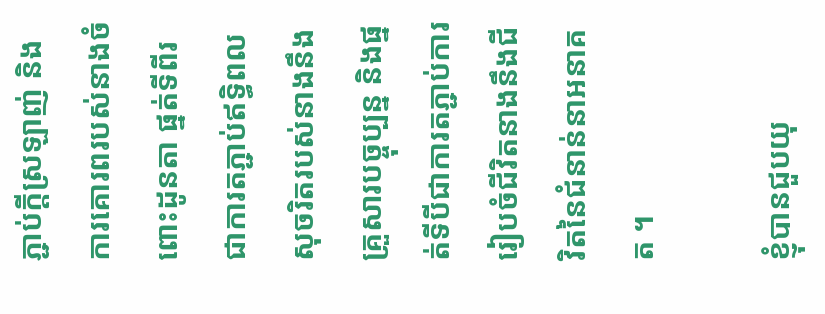ភ្ជាប់ក្ដីស្រឡាញ់ និងការគោរពរបស់នាងចំពោះដូនតា ផ្នត់ទីពីរជាការតភ្ជាប់ឥទ្ធិពលសុចរិតរបស់នាងនឹងគ្រួសារបច្ចុប្បន្ន និងផ្នត់ទីបីជាការតភ្ជាប់ការរៀបចំជីវិតនាងនឹងជីវិតនៃជំនាន់នាអនាគត ។

ខ្ញុំបានជួបយុ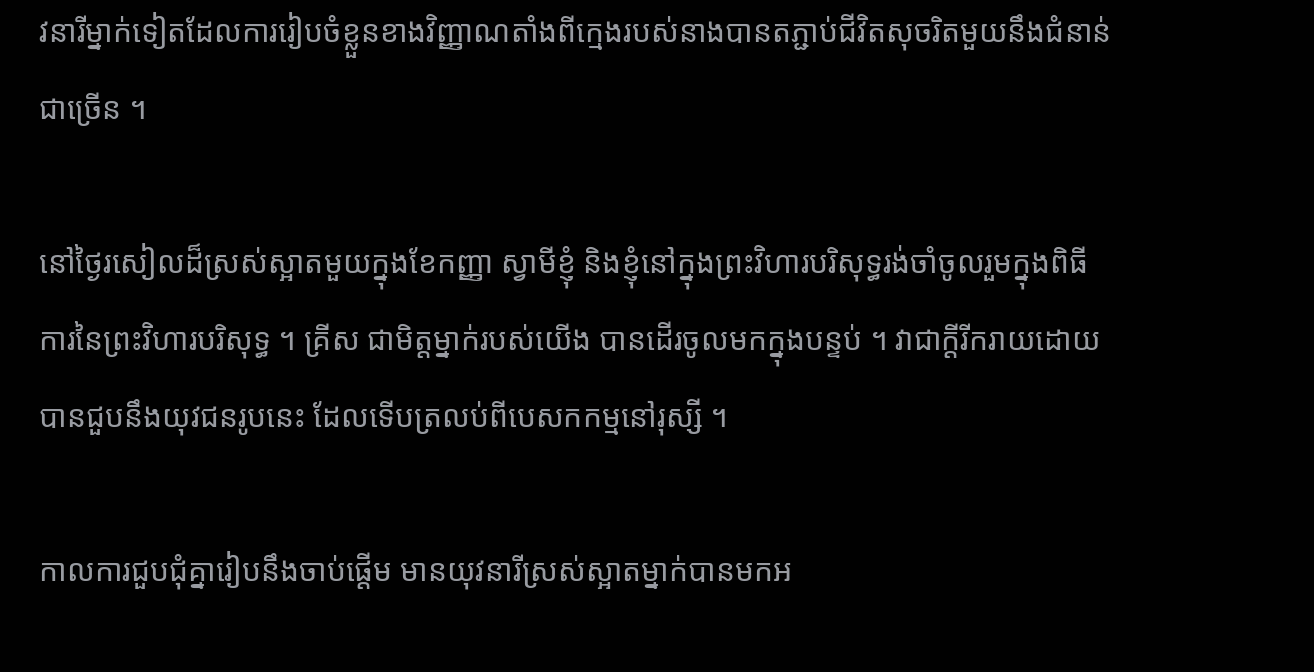វនារីម្នាក់ទៀតដែលការរៀបចំខ្លួនខាងវិញ្ញាណតាំងពីក្មេងរបស់នាងបានតភ្ជាប់ជីវិតសុចរិតមួយនឹងជំនាន់ជាច្រើន ។

នៅថ្ងៃរសៀលដ៏ស្រស់ស្អាតមួយក្នុងខែកញ្ញា ស្វាមីខ្ញុំ និងខ្ញុំនៅក្នុងព្រះវិហារបរិសុទ្ធរង់ចាំចូលរួមក្នុងពិធីការនៃព្រះវិហារបរិសុទ្ធ ។ គ្រីស ជាមិត្តម្នាក់របស់យើង បានដើរចូលមកក្នុងបន្ទប់ ។ វាជាក្ដីរីករាយដោយបានជួបនឹងយុវជនរូបនេះ ដែលទើបត្រលប់ពីបេសកកម្មនៅរុស្សី ។

កាលការជួបជុំគ្នារៀបនឹងចាប់ផ្ដើម មានយុវនារីស្រស់ស្អាតម្នាក់បានមកអ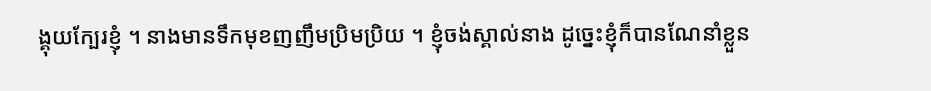ង្គុយក្បែរខ្ញុំ ។ នាងមានទឹកមុខញញឹមប្រិមប្រិយ ។ ខ្ញុំចង់ស្គាល់នាង ដូច្នេះខ្ញុំក៏បានណែនាំខ្លួន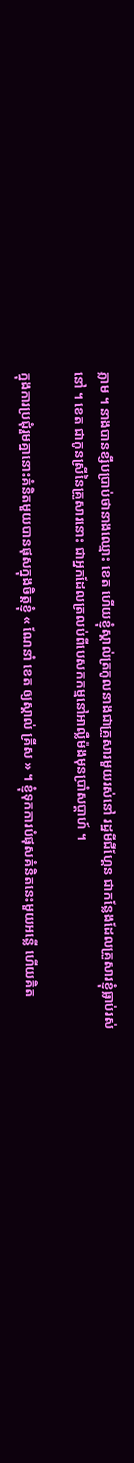ភ្លាម ។ នាងបានខ្សឹបប្រាប់ថានាងឈ្មោះ ខេត ហើយខ្ញុំស្គាល់ត្រកូលនាងជាគ្រួសារមួយរស់នៅ រដ្ឋមីជីហ្គែន ជាកន្លែងដែលគ្រួសារខ្ញុំធ្លាប់រស់នៅ ។ ខេត ជាកូនស្រីនៃគ្រួសារនោះ ជាអ្នកដែលត្រលប់ពីបេសកកម្មនៅអាល្លឺម៉ងមុនប្រាំសប្ដាហ៍ ។

ក្នុងការប្រជុំរួមគ្នានោះគំនិតមួយបានផុសក្នុងចិត្តខ្ញុំ « ណែនាំ ខេត ឲ្យស្គាល់ គ្រីស » ។ ខ្ញុំទុកការបំផុសគំនិតនេះមួយអន្លើ ហើយគិត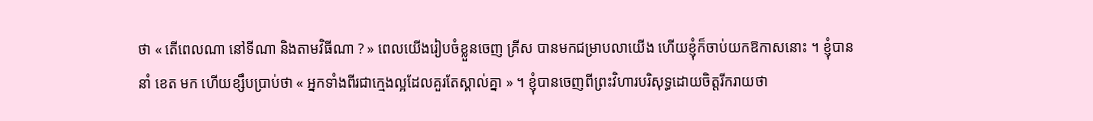ថា « តើពេលណា នៅទីណា និងតាមវិធីណា ? » ពេលយើងរៀបចំខ្លួនចេញ គ្រីស បានមកជម្រាបលាយើង ហើយខ្ញុំក៏ចាប់យកឱកាសនោះ ។ ខ្ញុំបាននាំ ខេត មក ហើយខ្សឹបប្រាប់ថា « អ្នកទាំងពីរជាក្មេងល្អដែលគួរតែស្គាល់គ្នា » ។ ខ្ញុំបានចេញពីព្រះវិហារបរិសុទ្ធដោយចិត្តរីករាយថា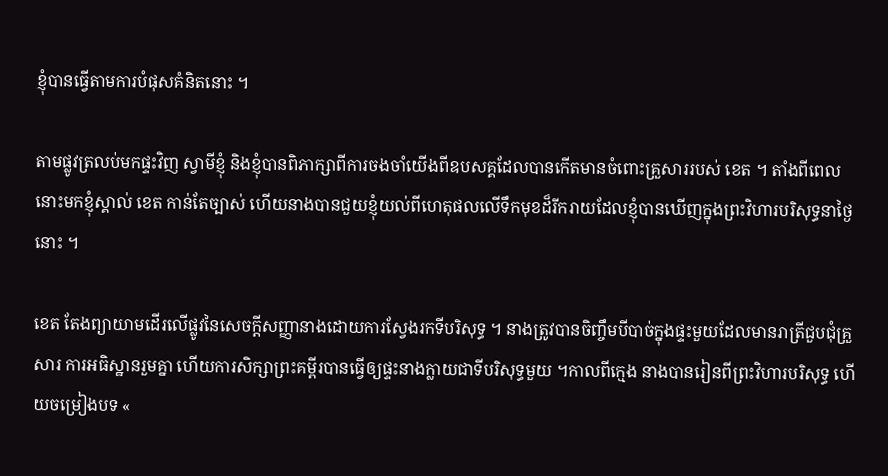ខ្ញុំបានធ្វើតាមការបំផុសគំនិតនោះ ។

តាមផ្លូវត្រលប់មកផ្ទះវិញ ស្វាមីខ្ញុំ និងខ្ញុំបានពិភាក្សាពីការចងចាំយើងពីឧបសគ្គដែលបានកើតមានចំពោះគ្រួសាររបស់ ខេត ។ តាំងពីពេលនោះមកខ្ញុំស្គាល់ ខេត កាន់តែច្បាស់ ហើយនាងបានជួយខ្ញុំយល់ពីហេតុផលលើទឹកមុខដ៏រីករាយដែលខ្ញុំបានឃើញក្នុងព្រះវិហារបរិសុទ្ធនាថ្ងៃនោះ ។

ខេត តែងព្យាយាមដើរលើផ្លូវនៃសេចក្ដីសញ្ញានាងដោយការស្វែងរកទីបរិសុទ្ធ ។ នាងត្រូវបានចិញ្ចឹមបីបាច់ក្នុងផ្ទះមួយដែលមានរាត្រីជួបជុំគ្រួសារ ការអធិស្ឋានរួមគ្នា ហើយការសិក្សាព្រះគម្ពីរបានធ្វើឲ្យផ្ទះនាងក្លាយជាទីបរិសុទ្ធមួយ ។កាលពីក្មេង នាងបានរៀនពីព្រះវិហារបរិសុទ្ធ ហើយចម្រៀងបទ «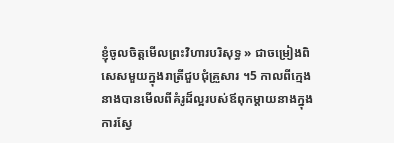ខ្ញុំចូលចិត្តមើលព្រះវិហារបរិសុទ្ធ » ជាចម្រៀងពិសេសមួយក្នុងរាត្រីជួបជុំគ្រួសារ ។5 កាលពីក្មេង នាងបានមើលពីគំរូដ៏ល្អរបស់ឪពុកម្ដាយនាងក្នុងការស្វែ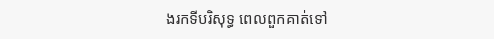ងរកទីបរិសុទ្ធ ពេលពួកគាត់ទៅ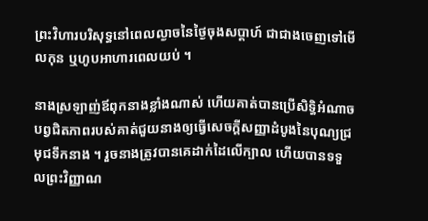ព្រះវិហារបរិសុទ្ធនៅពេលល្ងាចនៃថ្ងៃចុងសប្ដាហ៍ ជាជាងចេញទៅមើលកុន ឬហូបអាហារពេលយប់ ។

នាងស្រឡាញ់ឪពុកនាងខ្លាំងណាស់ ហើយគាត់បានប្រើសិទ្ធិអំណាចបព្វជិតភាពរបស់គាត់ជួយនាងឲ្យធ្វើសេចក្ដីសញ្ញាដំបូងនៃបុណ្យជ្រមុជទឹកនាង ។ រួចនាងត្រូវបានគេដាក់ដៃលើក្បាល ហើយបានទទួលព្រះវិញ្ញាណ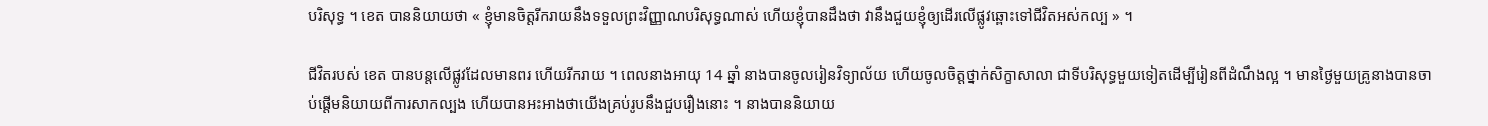បរិសុទ្ធ ។ ខេត បាននិយាយថា « ខ្ញុំមានចិត្តរីករាយនឹងទទួលព្រះវិញ្ញាណបរិសុទ្ធណាស់ ហើយខ្ញុំបានដឹងថា វានឹងជួយខ្ញុំឲ្យដើរលើផ្លូវឆ្ពោះទៅជីវិតអស់កល្ប » ។

ជីវិតរបស់ ខេត បានបន្តលើផ្លូវដែលមានពរ ហើយរីករាយ ។ ពេលនាងអាយុ 14 ឆ្នាំ នាងបានចូលរៀនវិទ្យាល័យ ហើយចូលចិត្តថ្នាក់សិក្ខាសាលា ជាទីបរិសុទ្ធមួយទៀតដើម្បីរៀនពីដំណឹងល្អ ។ មានថ្ងៃមួយគ្រូនាងបានចាប់ផ្ដើមនិយាយពីការសាកល្បង ហើយបានអះអាងថាយើងគ្រប់រូបនឹងជួបរឿងនោះ ។ នាងបាននិយាយ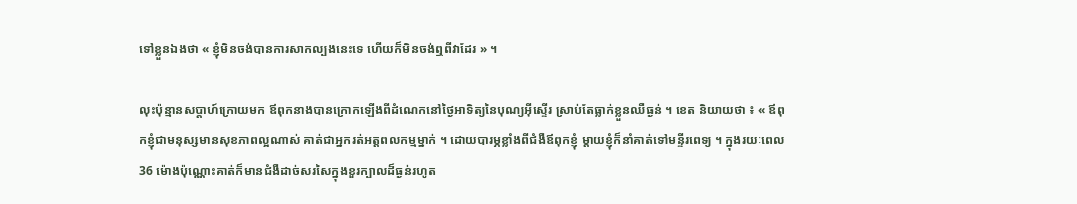ទៅខ្លួនឯងថា « ខ្ញុំមិនចង់បានការសាកល្បងនេះទេ ហើយក៏មិនចង់ឮពីវាដែរ » ។

លុះប៉ុន្មានសប្ដាហ៍ក្រោយមក ឪពុកនាងបានក្រោកឡើងពីដំណេកនៅថ្ងៃអាទិត្យនៃបុណ្យអ៊ីស្ទើរ ស្រាប់តែធ្លាក់ខ្លួនឈឺធ្ងន់ ។ ខេត និយាយថា ៖ « ឪពុកខ្ញុំជាមនុស្សមានសុខភាពល្អណាស់ គាត់ជាអ្នករត់អត្តពលកម្មម្នាក់ ។ ដោយបារម្ភខ្លាំងពីជំងឺឪពុកខ្ញុំ ម្ដាយខ្ញុំក៏នាំគាត់ទៅមន្ទីរពេទ្យ ។ ក្នុងរយៈពេល 36 ម៉ោងប៉ុណ្ណោះគាត់ក៏មានជំងឺដាច់សរសៃក្នុងខួរក្បាលដ៏ធ្ងន់រហូត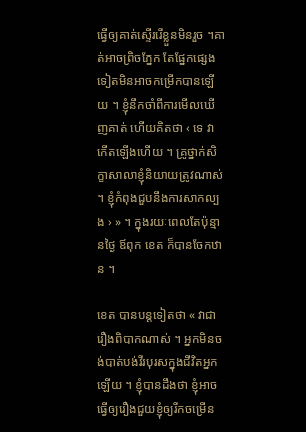ធ្វើឲ្យគាត់ស្ទើររើខ្លួនមិនរួច ។គាត់អាចព្រិចភ្នែក តែផ្នែកផ្សេងទៀតមិនអាចកម្រើកបានឡើយ ។ ខ្ញុំនឹកចាំពីការមើលឃើញគាត់ ហើយគិតថា ‹ ទេ វាកើតឡើងហើយ ។ គ្រូថ្នាក់សិក្ខាសាលាខ្ញុំនិយាយត្រូវណាស់ ។ ខ្ញុំកំពុងជួបនឹងការសាកល្បង › » ។ ក្នុងរយៈពេលតែប៉ុន្មានថ្ងៃ ឪពុក ខេត ក៏បានចែកឋាន ។

ខេត បានបន្តទៀតថា « វាជារឿងពិបាកណាស់ ។ អ្នកមិនចង់បាត់បង់វីរបុរសក្នុងជីវិតអ្នកឡើយ ។ ខ្ញុំបានដឹងថា ខ្ញុំអាចធ្វើឲ្យរឿងជួយខ្ញុំឲ្យរីកចម្រើន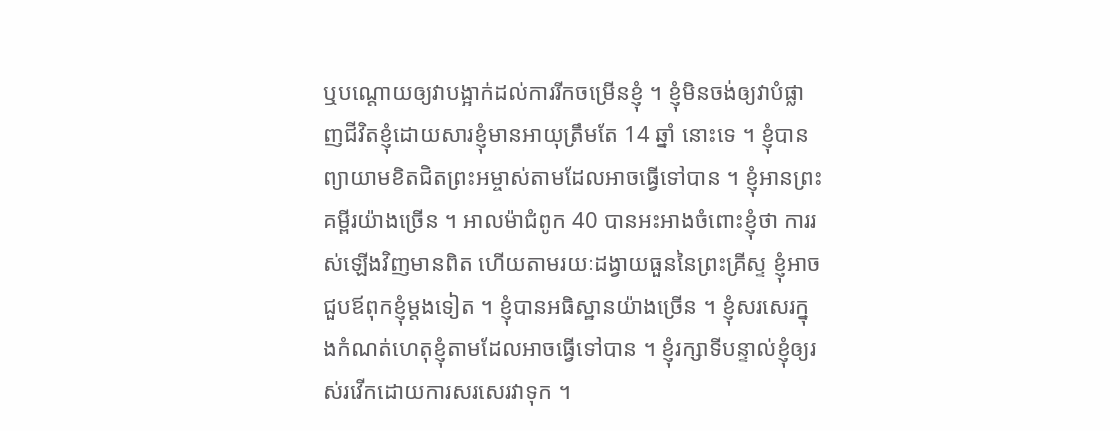ឬបណ្ដោយឲ្យវាបង្អាក់ដល់ការរីកចម្រើនខ្ញុំ ។ ខ្ញុំមិនចង់ឲ្យវាបំផ្លាញជីវិតខ្ញុំដោយសារខ្ញុំមានអាយុត្រឹមតែ 14 ឆ្នាំ នោះទេ ។ ខ្ញុំបានព្យាយាមខិតជិតព្រះអម្ចាស់តាមដែលអាចធ្វើទៅបាន ។ ខ្ញុំអានព្រះគម្ពីរយ៉ាងច្រើន ។ អាលម៉ាជំពូក 40 បានអះអាងចំពោះខ្ញុំថា ការរស់ឡើងវិញមានពិត ហើយតាមរយៈដង្វាយធួននៃព្រះគ្រីស្ទ ខ្ញុំអាចជួបឪពុកខ្ញុំម្ដងទៀត ។ ខ្ញុំបានអធិស្ឋានយ៉ាងច្រើន ។ ខ្ញុំសរសេរក្នុងកំណត់ហេតុខ្ញុំតាមដែលអាចធ្វើទៅបាន ។ ខ្ញុំរក្សាទីបន្ទាល់ខ្ញុំឲ្យរស់រវើកដោយការសរសេរវាទុក ។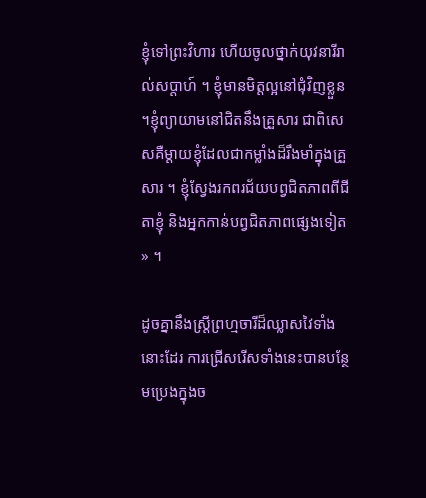ខ្ញុំទៅព្រះវិហារ ហើយចូលថ្នាក់យុវនារីរាល់សប្ដាហ៍ ។ ខ្ញុំមានមិត្តល្អនៅជុំវិញខ្លួន ។ខ្ញុំព្យាយាមនៅជិតនឹងគ្រួសារ ជាពិសេសគឺម្ដាយខ្ញុំដែលជាកម្លាំងដ៏រឹងមាំក្នុងគ្រួសារ ។ ខ្ញុំស្វែងរកពរជ័យបព្វជិតភាពពីជីតាខ្ញុំ និងអ្នកកាន់បព្វជិតភាពផ្សេងទៀត » ។

ដូចគ្នានឹងស្ត្រីព្រហ្មចារីដ៏ឈ្លាសវៃទាំងនោះដែរ ការជ្រើសរើសទាំងនេះបានបន្ថែមប្រេងក្នុងច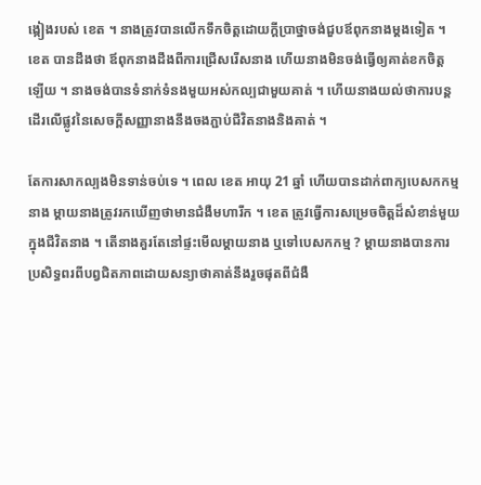ង្កៀងរបស់ ខេត ។ នាងត្រូវបានលើកទឹកចិត្តដោយក្ដីប្រាថ្នាចង់ជួបឪពុកនាងម្ដងទៀត ។ ខេត បានដឹងថា ឪពុកនាងដឹងពីការជ្រើសរើសនាង ហើយនាងមិនចង់ធ្វើឲ្យគាត់ខកចិត្តឡើយ ។ នាងចង់បានទំនាក់ទំនងមួយអស់កល្បជាមួយគាត់ ។ ហើយនាងយល់ថាការបន្តដើរលើផ្លូវនៃសេចក្ដីសញ្ញានាងនឹងចងភ្ជាប់ជីវិតនាងនិងគាត់ ។

តែការសាកល្បងមិនទាន់ចប់ទេ ។ ពេល ខេត អាយុ 21 ឆ្នាំ ហើយបានដាក់ពាក្យបេសកកម្មនាង ម្ដាយនាងត្រូវរកឃើញថាមានជំងឺមហារីក ។ ខេត ត្រូវធ្វើការសម្រេចចិត្តដ៏សំខាន់មួយក្នុងជីវិតនាង ។ តើនាងគួរតែនៅផ្ទះមើលម្ដាយនាង ឬទៅបេសកកម្ម ? ម្ដាយនាងបានការប្រសិទ្ធពរពីបព្វជិតភាពដោយសន្យាថាគាត់នឹងរួចផុតពីជំងឺ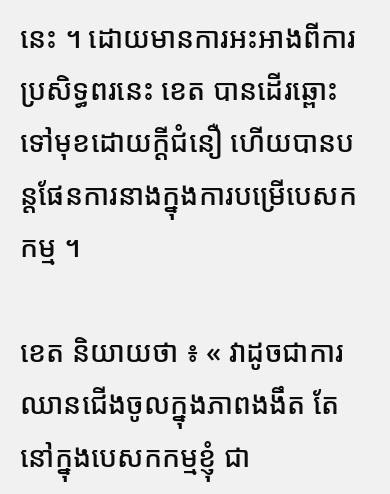នេះ ។ ដោយមានការអះអាងពីការប្រសិទ្ធពរនេះ ខេត បានដើរឆ្ពោះទៅមុខដោយក្ដីជំនឿ ហើយបានបន្តផែនការនាងក្នុងការបម្រើបេសកកម្ម ។

ខេត និយាយថា ៖ « វាដូចជាការឈានជើងចូលក្នុងភាពងងឹត តែនៅក្នុងបេសកកម្មខ្ញុំ ជា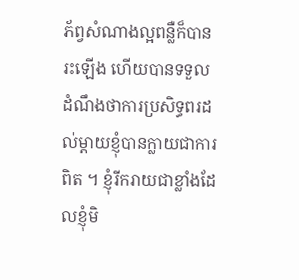ភ័ព្វសំណាងល្អពន្លឺក៏បានរះឡើង ហើយបានទទួលដំណឹងថាការប្រសិទ្ធពរដល់ម្ដាយខ្ញុំបានក្លាយជាការពិត ។ ខ្ញុំរីករាយជាខ្លាំងដែលខ្ញុំមិ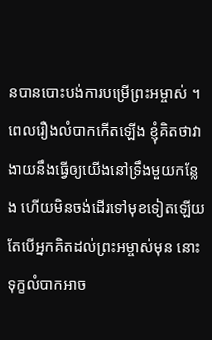នបានបោះបង់ការបម្រើព្រះអម្ចាស់ ។ ពេលរឿងលំបាកកើតឡើង ខ្ញុំគិតថាវាងាយនឹងធ្វើឲ្យយើងនៅទ្រឹងមួយកន្លែង ហើយមិនចង់ដើរទៅមុខទៀតឡើយ តែបើអ្នកគិតដល់ព្រះអម្ចាស់មុន នោះទុក្ខលំបាកអាច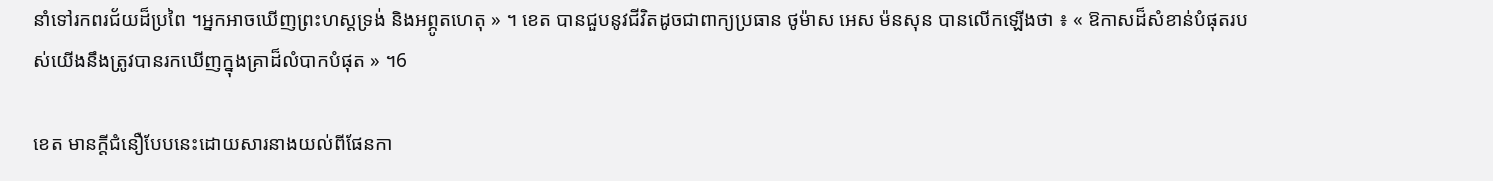នាំទៅរកពរជ័យដ៏ប្រពៃ ។អ្នកអាចឃើញព្រះហស្តទ្រង់ និងអព្ភូតហេតុ » ។ ខេត បានជួបនូវជីវិតដូចជាពាក្យប្រធាន ថូម៉ាស អេស ម៉នសុន បានលើកឡើងថា ៖ « ឱកាសដ៏សំខាន់បំផុតរបស់យើងនឹងត្រូវបានរកឃើញក្នុងគ្រាដ៏លំបាកបំផុត » ។6

ខេត មានក្ដីជំនឿបែបនេះដោយសារនាងយល់ពីផែនកា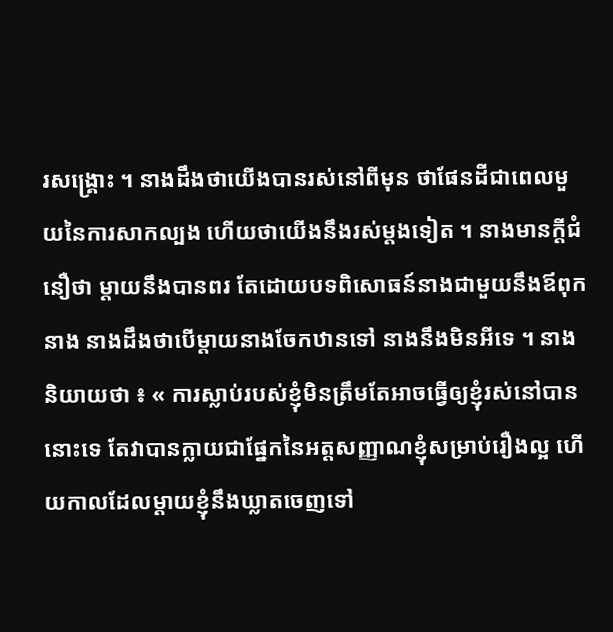រសង្គ្រោះ ។ នាងដឹងថាយើងបានរស់នៅពីមុន ថាផែនដីជាពេលមួយនៃការសាកល្បង ហើយថាយើងនឹងរស់ម្ដងទៀត ។ នាងមានក្ដីជំនឿថា ម្ដាយនឹងបានពរ តែដោយបទពិសោធន៍នាងជាមួយនឹងឪពុកនាង នាងដឹងថាបើម្ដាយនាងចែកឋានទៅ នាងនឹងមិនអីទេ ។ នាងនិយាយថា ៖ « ការស្លាប់របស់ខ្ញុំមិនត្រឹមតែអាចធ្វើឲ្យខ្ញុំរស់នៅបាននោះទេ តែវាបានក្លាយជាផ្នែកនៃអត្តសញ្ញាណខ្ញុំសម្រាប់រឿងល្អ ហើយកាលដែលម្ដាយខ្ញុំនឹងឃ្លាតចេញទៅ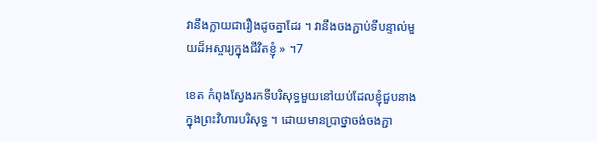វានឹងក្លាយជារឿងដូចគ្នាដែរ ។ វានឹងចងភ្ជាប់ទីបន្ទាល់មួយដ៏អស្ចារ្យក្នុងជីវិតខ្ញុំ » ។7

ខេត កំពុងស្វែងរកទីបរិសុទ្ធមួយនៅយប់ដែលខ្ញុំជួបនាងក្នុងព្រះវិហារបរិសុទ្ធ ។ ដោយមានប្រាថ្នាចង់ចងភ្ជា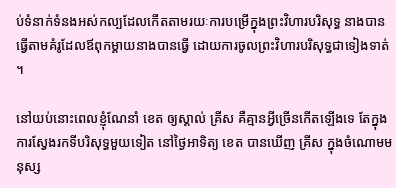ប់ទំនាក់ទំនងអស់កល្បដែលកើតតាមរយៈការបម្រើក្នុងព្រះវិហារបរិសុទ្ធ នាងបានធ្វើតាមគំរូដែលឪពុកម្ដាយនាងបានធ្វើ ដោយការចូលព្រះវិហារបរិសុទ្ធជាទៀងទាត់ ។

នៅយប់នោះពេលខ្ញុំណែនាំ ខេត ឲ្យស្គាល់ គ្រីស គឺគ្មានអ្វីច្រើនកើតឡើងទេ តែក្នុងការស្វែងរកទីបរិសុទ្ធមួយទៀត នៅថ្ងៃអាទិត្យ ខេត បានឃើញ គ្រីស ក្នុងចំណោមមនុស្ស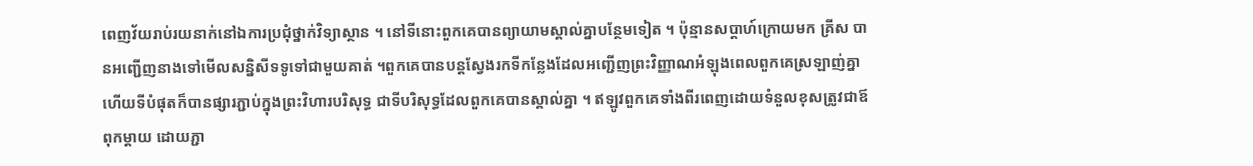ពេញវ័យរាប់រយនាក់នៅឯការប្រជុំថ្នាក់វិទ្យាស្ថាន ។ នៅទីនោះពួកគេបានព្យាយាមស្គាល់គ្នាបន្ថែមទៀត ។ ប៉ុន្មានសប្ដាហ៍ក្រោយមក គ្រីស បានអញ្ជើញនាងទៅមើលសន្និសីទទូទៅជាមួយគាត់ ។ពួកគេបានបន្តស្វែងរកទីកន្លែងដែលអញ្ជើញព្រះវិញ្ញាណអំឡុងពេលពួកគេស្រឡាញ់គ្នា ហើយទីបំផុតក៏បានផ្សារភ្ជាប់ក្នុងព្រះវិហារបរិសុទ្ធ ជាទីបរិសុទ្ធដែលពួកគេបានស្គាល់គ្នា ។ ឥឡូវពួកគេទាំងពីរពេញដោយទំនួលខុសត្រូវជាឪពុកម្ដាយ ដោយភ្ជា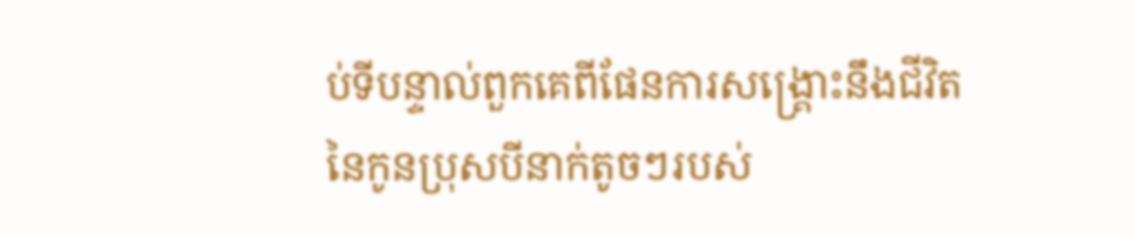ប់ទីបន្ទាល់ពួកគេពីផែនការសង្គ្រោះនឹងជីវិតនៃកូនប្រុសបីនាក់តូចៗរបស់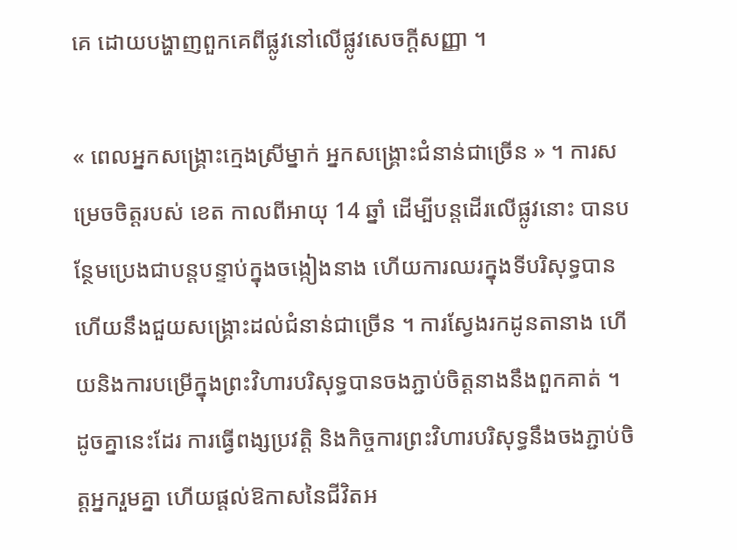គេ ដោយបង្ហាញពួកគេពីផ្លូវនៅលើផ្លូវសេចក្ដីសញ្ញា ។

« ពេលអ្នកសង្គ្រោះក្មេងស្រីម្នាក់ អ្នកសង្គ្រោះជំនាន់ជាច្រើន » ។ ការសម្រេចចិត្តរបស់ ខេត កាលពីអាយុ 14 ឆ្នាំ ដើម្បីបន្តដើរលើផ្លូវនោះ បានបន្ថែមប្រេងជាបន្តបន្ទាប់ក្នុងចង្កៀងនាង ហើយការឈរក្នុងទីបរិសុទ្ធបាន ហើយនឹងជួយសង្គ្រោះដល់ជំនាន់ជាច្រើន ។ ការស្វែងរកដូនតានាង ហើយនិងការបម្រើក្នុងព្រះវិហារបរិសុទ្ធបានចងភ្ជាប់ចិត្តនាងនឹងពួកគាត់ ។ ដូចគ្នានេះដែរ ការធ្វើពង្សប្រវត្តិ និងកិច្ចការព្រះវិហារបរិសុទ្ធនឹងចងភ្ជាប់ចិត្តអ្នករួមគ្នា ហើយផ្ដល់ឱកាសនៃជីវិតអ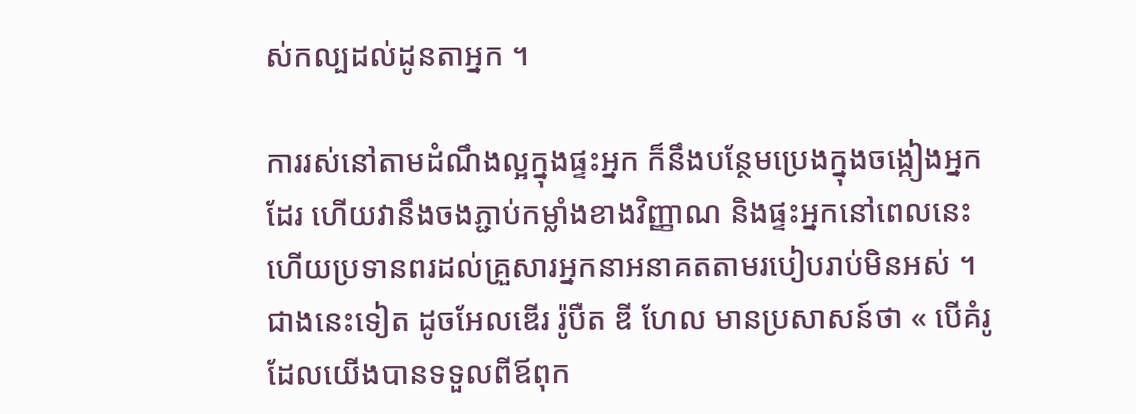ស់កល្បដល់ដូនតាអ្នក ។

ការរស់នៅតាមដំណឹងល្អក្នុងផ្ទះអ្នក ក៏នឹងបន្ថែមប្រេងក្នុងចង្កៀងអ្នកដែរ ហើយវានឹងចងភ្ជាប់កម្លាំងខាងវិញ្ញាណ និងផ្ទះអ្នកនៅពេលនេះ ហើយប្រទានពរដល់គ្រួសារអ្នកនាអនាគតតាមរបៀបរាប់មិនអស់ ។ ជាងនេះទៀត ដូចអែលឌើរ រ៉ូបឺត ឌី ហែល មានប្រសាសន៍ថា « បើគំរូដែលយើងបានទទួលពីឪពុក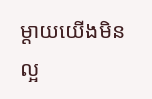ម្ដាយយើងមិនល្អ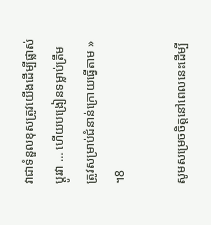វាជាទំនួលខុសត្រូវយើងដើម្បីផ្លាស់ប្ដូរវា … ហើយបង្រៀនទម្លាប់ត្រឹមត្រូវសម្រាប់ជំនាន់ក្រោយធ្វើតាម » ។8

សូមសម្រេចចិត្តនៅពេលនេះដើម្បី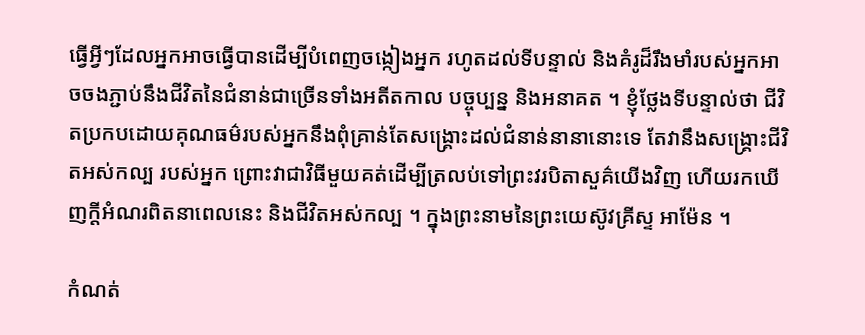ធ្វើអ្វីៗដែលអ្នកអាចធ្វើបានដើម្បីបំពេញចង្កៀងអ្នក រហូតដល់ទីបន្ទាល់ និងគំរូដ៏រឹងមាំរបស់អ្នកអាចចងភ្ជាប់នឹងជីវិតនៃជំនាន់ជាច្រើនទាំងអតីតកាល បច្ចុប្បន្ន និងអនាគត ។ ខ្ញុំថ្លែងទីបន្ទាល់ថា ជីវិតប្រកបដោយគុណធម៌របស់អ្នកនឹងពុំគ្រាន់តែសង្គ្រោះដល់ជំនាន់នានានោះទេ តែវានឹងសង្គ្រោះជីវិតអស់កល្ប របស់អ្នក ព្រោះវាជាវិធីមួយគត់ដើម្បីត្រលប់ទៅព្រះវរបិតាសួគ៌យើងវិញ ហើយរកឃើញក្ដីអំណរពិតនាពេលនេះ និងជីវិតអស់កល្ប ។ ក្នុងព្រះនាមនៃព្រះយេស៊ូវគ្រីស្ទ អាម៉ែន ។

កំណត់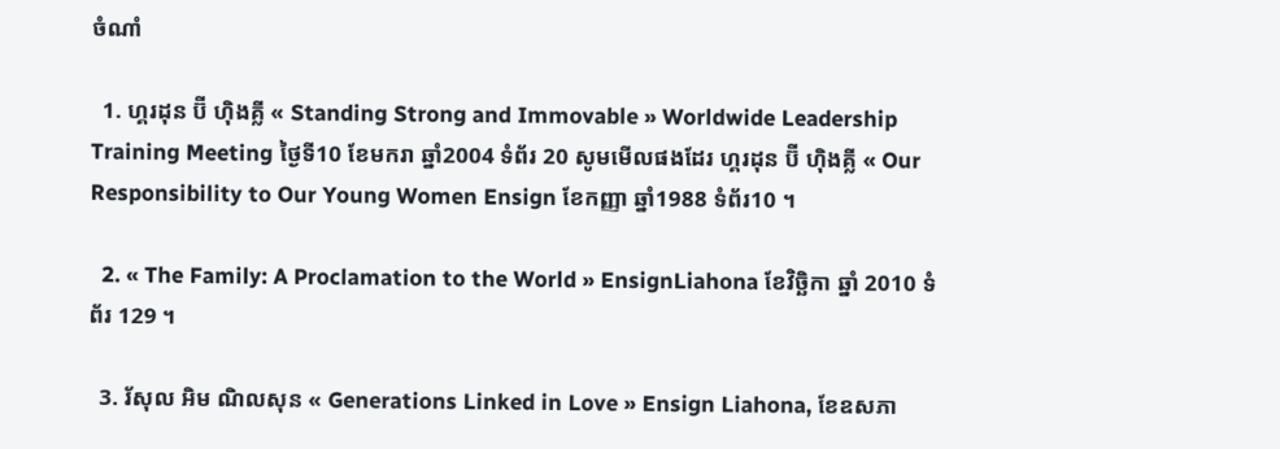ចំណាំ

  1. ហ្គរដុន ប៊ី ហ៊ិងគ្លី « Standing Strong and Immovable » Worldwide Leadership Training Meeting ថ្ងៃទី10 ខែមករា ឆ្នាំ2004 ទំព័រ 20 សូមមើលផងដែរ ហ្គរដុន ប៊ី ហ៊ិងគ្លី « Our Responsibility to Our Young Women Ensign ខែកញ្ញា ឆ្នាំ1988 ទំព័រ10 ។

  2. « The Family: A Proclamation to the World » EnsignLiahona ខែវិច្ឆិកា ឆ្នាំ 2010 ទំព័រ 129 ។

  3. រ័សុល អិម ណិលសុន « Generations Linked in Love » Ensign Liahona, ខែឧសភា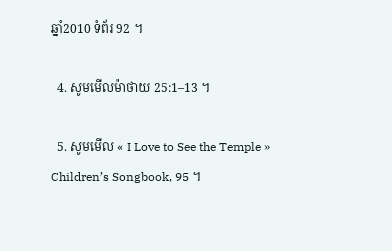ឆ្នាំ2010 ទំព័រ 92 ។

  4. សូមមើលម៉ាថាយ 25:1–13 ។

  5. សូមមើល « I Love to See the Temple » Children’s Songbook, 95 ។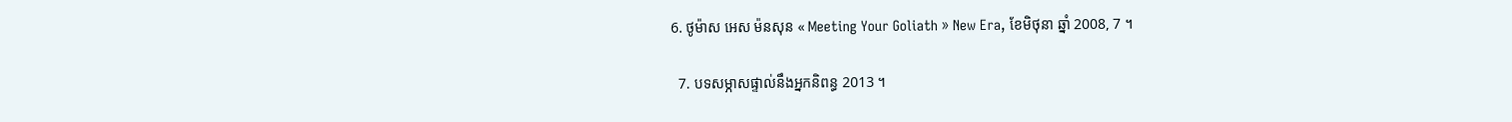6. ថូម៉ាស អេស ម៉នសុន « Meeting Your Goliath » New Era, ខែមិថុនា ឆ្នាំ 2008, 7 ។

  7. បទសម្ភាសផ្ទាល់នឹងអ្នកនិពន្ធ 2013 ។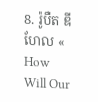8. រ៉ូបឺត ឌី ហែល « How Will Our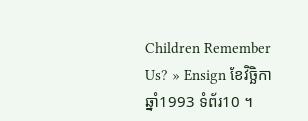Children Remember Us? » Ensign ខែវិច្ឆិកា ឆ្នាំ1993 ទំព័រ10 ។